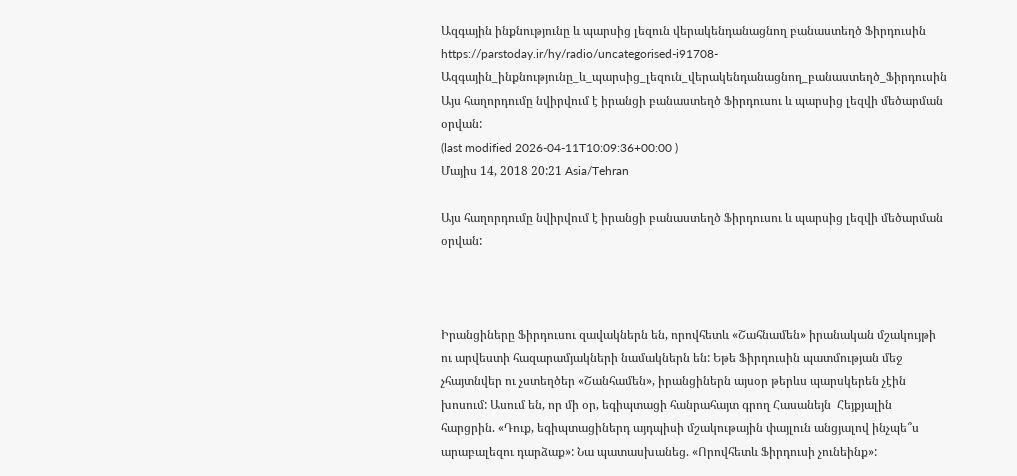Ազգային ինքնությունը և պարսից լեզուն վերակենդանացնող բանաստեղծ Ֆիրդուսին
https://parstoday.ir/hy/radio/uncategorised-i91708-Ազգային_ինքնությունը_և_պարսից_լեզուն_վերակենդանացնող_բանաստեղծ_Ֆիրդուսին
Այս հաղորդումը նվիրվում է իրանցի բանաստեղծ Ֆիրդուսու և պարսից լեզվի մեծարման օրվան:
(last modified 2026-04-11T10:09:36+00:00 )
Մայիս 14, 2018 20:21 Asia/Tehran

Այս հաղորդումը նվիրվում է իրանցի բանաստեղծ Ֆիրդուսու և պարսից լեզվի մեծարման օրվան:



Իրանցիները Ֆիրդուսու զավակներն են, որովհետև «Շահնամեն» իրանական մշակույթի ու արվեստի հազարամյակների նամակներն են: Եթե Ֆիրդուսին պատմության մեջ չհայտնվեր ու չստեղծեր «Շանհամեն», իրանցիներն այսօր թերևս պարսկերեն չէին խոսում: Ասում են, որ մի օր, եգիպտացի հանրահայտ գրող Հասանեյն  Հեյքյալին հարցրին. «Դուք, եգիպտացիներդ այդպիսի մշակութային փայլուն անցյալով ինչպե՞ս արաբալեզու դարձաք»: Նա պատասխանեց. «Որովհետև Ֆիրդուսի չունեինք»: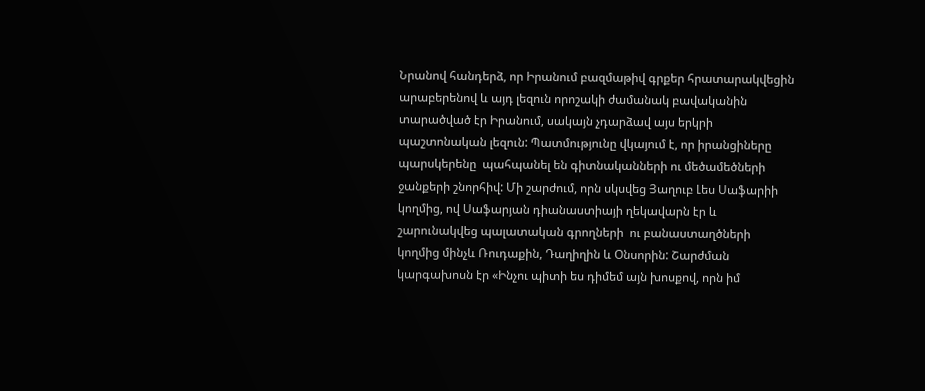Նրանով հանդերձ, որ Իրանում բազմաթիվ գրքեր հրատարակվեցին արաբերենով և այդ լեզուն որոշակի ժամանակ բավականին տարածված էր Իրանում, սակայն չդարձավ այս երկրի պաշտոնական լեզուն: Պատմությունը վկայում է, որ իրանցիները պարսկերենը  պահպանել են գիտնականների ու մեծամեծների ջանքերի շնորհիվ: Մի շարժում, որն սկսվեց Յաղուբ Լես Սաֆարիի կողմից, ով Սաֆարյան դիանաստիայի ղեկավարն էր և շարունակվեց պալատական գրողների  ու բանաստաղծների կողմից մինչև Ռուդաքին, Դաղիղին և Օնսորին: Շարժման կարգախոսն էր «Ինչու պիտի ես դիմեմ այն խոսքով, որն իմ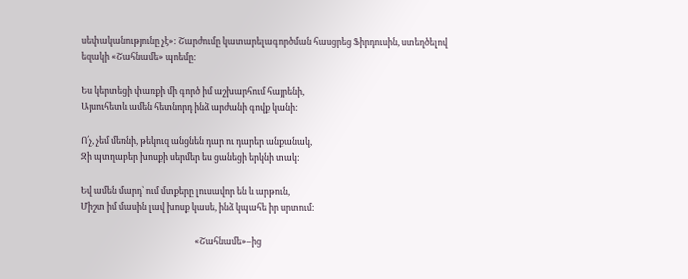սեփականությունը չէ»: Շարժումը կատարելագործման հասցրեց Ֆիրդուսին, ստեղծելով եզակի «Շահնամե» պոեմը:

Ես կերտեցի փառքի մի գործ իմ աշխարհում հայրենի,
Այսուհետև ամեն հետնորդ ինձ արժանի գովք կանի:

Ո՛չ, չեմ մեռնի, թեկուզ անցնեն դար ու դարեր անքանակ,
Զի պտղաբեր խոսքի սերմեր ես ցանեցի երկնի տակ:

Եվ ամեն մարդ՝ ում մտքերը լուսավոր են և արթուն,
Միշտ իմ մասին լավ խոսք կասե, ինձ կպահե իր սրտում:

                                                         «Շահնամե»–ից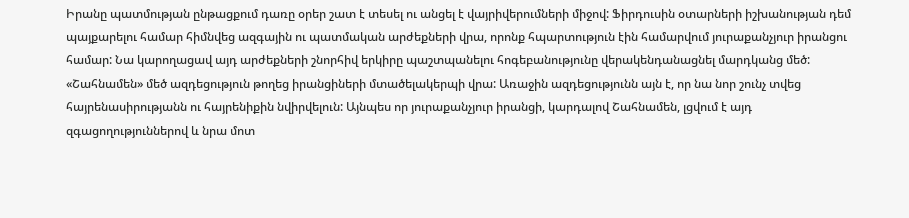Իրանը պատմության ընթացքում դառը օրեր շատ է տեսել ու անցել է վայրիվերումների միջով: Ֆիրդուսին օտարների իշխանության դեմ պայքարելու համար հիմնվեց ազգային ու պատմական արժեքների վրա, որոնք հպարտություն էին համարվում յուրաքանչյուր իրանցու համար: Նա կարողացավ այդ արժեքների շնորհիվ երկիրը պաշտպանելու հոգեբանությունը վերակենդանացնել մարդկանց մեծ: «Շահնամեն» մեծ ազդեցություն թողեց իրանցիների մտածելակերպի վրա: Առաջին ազդեցությունն այն է, որ նա նոր շունչ տվեց հայրենասիրությանն ու հայրենիքին նվիրվելուն: Այնպես որ յուրաքանչյուր իրանցի, կարդալով Շահնամեն, լցվում է այդ զգացողություններով և նրա մոտ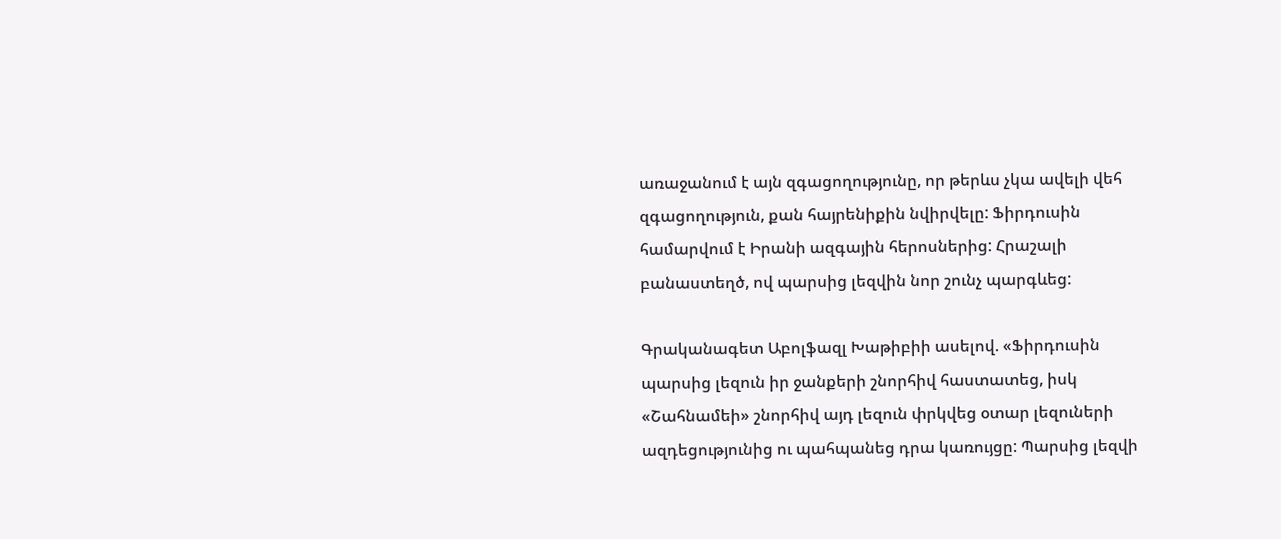առաջանում է այն զգացողությունը, որ թերևս չկա ավելի վեհ զգացողություն, քան հայրենիքին նվիրվելը: Ֆիրդուսին համարվում է Իրանի ազգային հերոսներից: Հրաշալի բանաստեղծ, ով պարսից լեզվին նոր շունչ պարգևեց:

Գրականագետ Աբոլֆազլ Խաթիբիի ասելով. «Ֆիրդուսին պարսից լեզուն իր ջանքերի շնորհիվ հաստատեց, իսկ «Շահնամեի» շնորհիվ այդ լեզուն փրկվեց օտար լեզուների ազդեցությունից ու պահպանեց դրա կառույցը: Պարսից լեզվի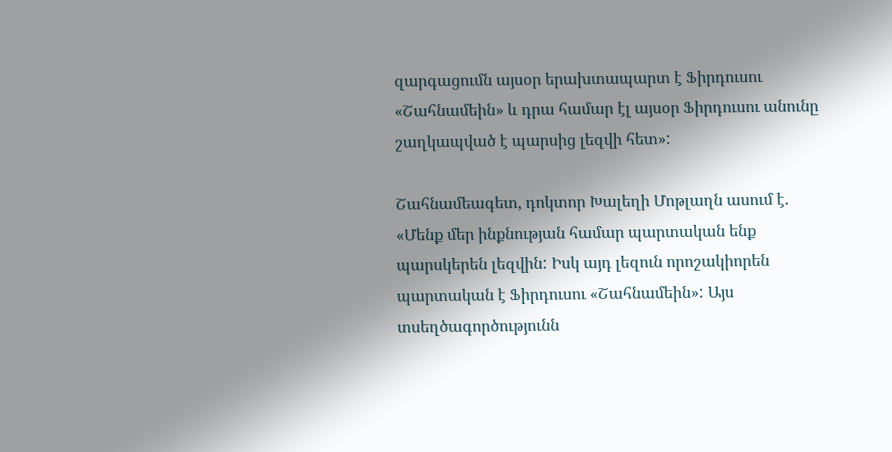զարգացումն այսօր երախտապարտ է Ֆիրդուսու «Շահնամեին» և դրա համար էլ այսօր Ֆիրդուսու անունը շաղկապված է պարսից լեզվի հետ»:

Շահնամեագետ, դոկտոր Խալեղի Մոթլաղն ասում է. «Մենք մեր ինքնության համար պարտական ենք պարսկերեն լեզվին: Իսկ այդ լեզուն որոշակիորեն պարտական է Ֆիրդուսու «Շահնամեին»: Այս տսեղծագործությունն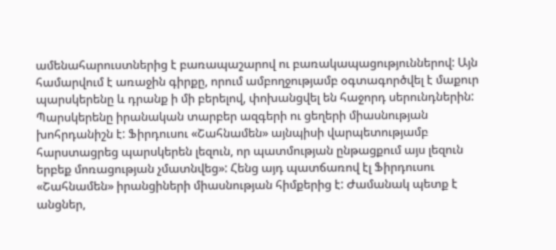ամենահարուստներից է բառապաշարով ու բառակապացություններով: Այն համարվում է առաջին գիրքը, որում ամբողջությամբ օգտագործվել է մաքուր պարսկերենը և դրանք ի մի բերելով, փոխանցվել են հաջորդ սերունդներին: Պարսկերենը իրանական տարբեր ազգերի ու ցեղերի միասնության խոհրդանիշն է: Ֆիրդուսու «Շահնամեն» այնպիսի վարպետությամբ հարստացրեց պարսկերեն լեզուն, որ պատմության ընթացքում այս լեզուն երբեք մոռացության չմատնվեց»: Հենց այդ պատճառով էլ Ֆիրդուսու «Շահնամեն» իրանցիների միասնության հիմքերից է: Ժամանակ պետք է անցներ,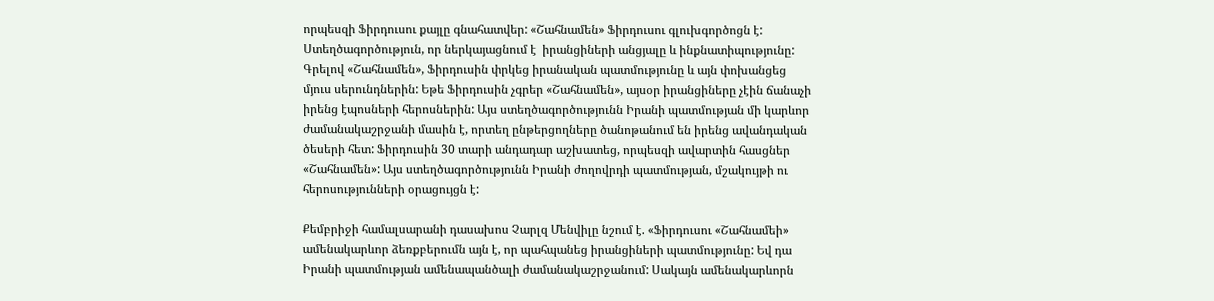որպեսզի Ֆիրդուսու քայլը գնահատվեր: «Շահնամեն» Ֆիրդուսու գլուխգործոցն է: Ստեղծագործություն, որ ներկայացնում է  իրանցիների անցյալը և ինքնատիպությունը: Գրելով «Շահնամեն», Ֆիրդուսին փրկեց իրանական պատմությունը և այն փոխանցեց մյուս սերունդներին: Եթե Ֆիրդուսին չգրեր «Շահնամեն», այսօր իրանցիները չէին ճանաչի իրենց էպոսների հերոսներին: Այս ստեղծագործությունն Իրանի պատմության մի կարևոր ժամանակաշրջանի մասին է, որտեղ ընթերցողները ծանոթանում են իրենց ավանդական ծեսերի հետ: Ֆիրդուսին 30 տարի անդադար աշխատեց, որպեսզի ավարտին հասցներ «Շահնամեն»: Այս ստեղծագործությունն Իրանի ժողովրդի պատմության, մշակույթի ու հերոսությունների օրացույցն է:

Քեմբրիջի համալսարանի դասախոս Չարլզ Մենվիլը նշում է. «Ֆիրդուսու «Շահնամեի» ամենակարևոր ձեռքբերումն այն է, որ պահպանեց իրանցիների պատմությունը: Եվ դա Իրանի պատմության ամենապանծալի ժամանակաշրջանում: Սակայն ամենակարևորն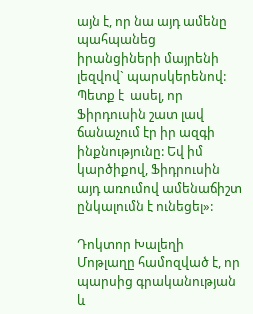այն է, որ նա այդ ամենը պահպանեց իրանցիների մայրենի լեզվով` պարսկերենով: Պետք է  ասել, որ Ֆիրդուսին շատ լավ ճանաչում էր իր ազգի ինքնությունը: Եվ իմ կարծիքով, Ֆիդրուսին այդ առումով ամենաճիշտ ընկալումն է ունեցել»:

Դոկտոր Խալեղի Մոթլաղը համոզված է, որ  պարսից գրականության և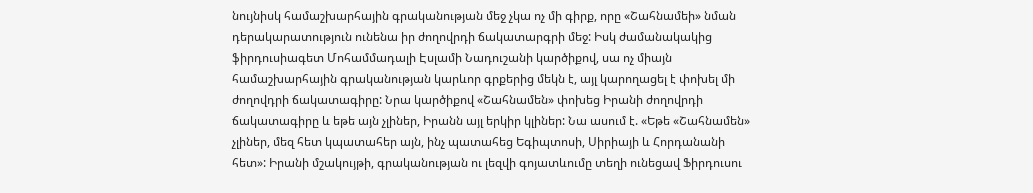նույնիսկ համաշխարհային գրականության մեջ չկա ոչ մի գիրք, որը «Շահնամեի» նման դերակարատություն ունենա իր ժողովրդի ճակատարգրի մեջ: Իսկ ժամանակակից ֆիրդուսիագետ Մոհամմադալի Էսլամի Նադուշանի կարծիքով, սա ոչ միայն համաշխարհային գրականության կարևոր գրքերից մեկն է, այլ կարողացել է փոխել մի ժողովդրի ճակատագիրը: Նրա կարծիքով «Շահնամեն» փոխեց Իրանի ժողովրդի ճակատագիրը և եթե այն չլիներ, Իրանն այլ երկիր կլիներ: Նա ասում է. «Եթե «Շահնամեն» չլիներ, մեզ հետ կպատահեր այն, ինչ պատահեց Եգիպտոսի, Սիրիայի և Հորդանանի հետ»: Իրանի մշակույթի, գրականության ու լեզվի գոյատևումը տեղի ունեցավ Ֆիրդուսու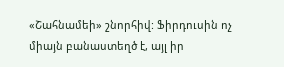«Շահնամեի» շնորհիվ: Ֆիրդուսին ոչ միայն բանաստեղծ է, այլ իր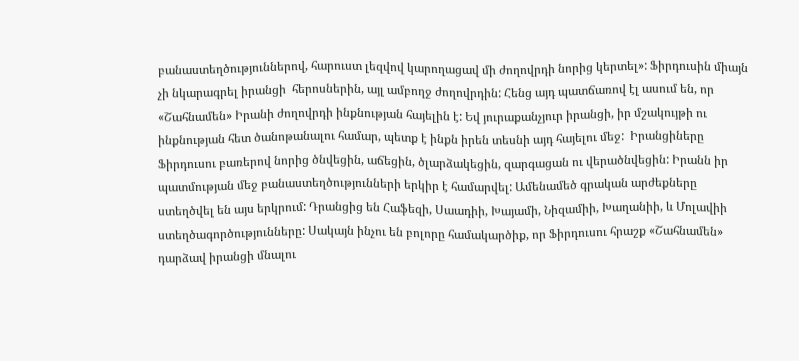բանաստեղծություններով, հարուստ լեզվով կարողացավ մի ժողովրդի նորից կերտել»: Ֆիրդուսին միայն չի նկարագրել իրանցի  հերոսներին, այլ ամբողջ ժողովրդին: Հենց այդ պատճառով էլ ասում են, որ «Շահնամեն» Իրանի ժողովրդի ինքնության հայելին է: Եվ յուրաքանչյուր իրանցի, իր մշակույթի ու ինքնության հետ ծանոթանալու համար, պետք է ինքն իրեն տեսնի այդ հայելու մեջ:  Իրանցիները Ֆիրդուսու բառերով նորից ծնվեցին, աճեցին, ծլարձակեցին, զարգացան ու վերածնվեցին: Իրանն իր պատմության մեջ բանաստեղծությունների երկիր է համարվել: Ամենամեծ գրական արժեքները ստեղծվել են այս երկրում: Դրանցից են Հաֆեզի, Սաադիի, Խայամի, Նիզամիի, Խաղանիի, և Մոլավիի ստեղծագործությունները: Սակայն ինչու են բոլորը համակարծիք, որ Ֆիրդուսու հրաշք «Շահնամեն» դարձավ իրանցի մնալու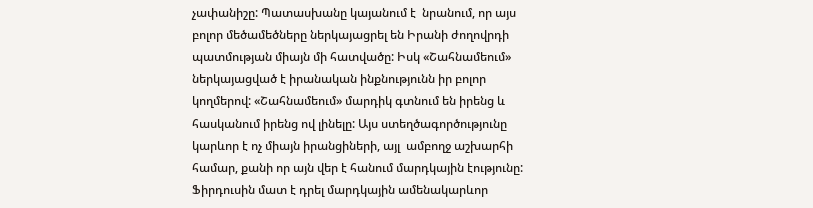չափանիշը: Պատասխանը կայանում է  նրանում, որ այս բոլոր մեծամեծները ներկայացրել են Իրանի ժողովրդի պատմության միայն մի հատվածը: Իսկ «Շահնամեում» ներկայացված է իրանական ինքնությունն իր բոլոր կողմերով: «Շահնամեում» մարդիկ գտնում են իրենց և հասկանում իրենց ով լինելը: Այս ստեղծագործությունը կարևոր է ոչ միայն իրանցիների, այլ  ամբողջ աշխարհի համար, քանի որ այն վեր է հանում մարդկային էությունը: Ֆիրդուսին մատ է դրել մարդկային ամենակարևոր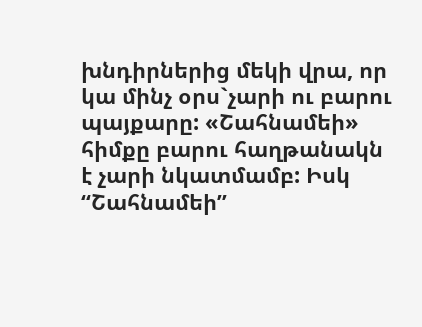խնդիրներից մեկի վրա, որ կա մինչ օրս`չարի ու բարու պայքարը: «Շահնամեի» հիմքը բարու հաղթանակն է չարի նկատմամբ: Իսկ “Շահնամեի”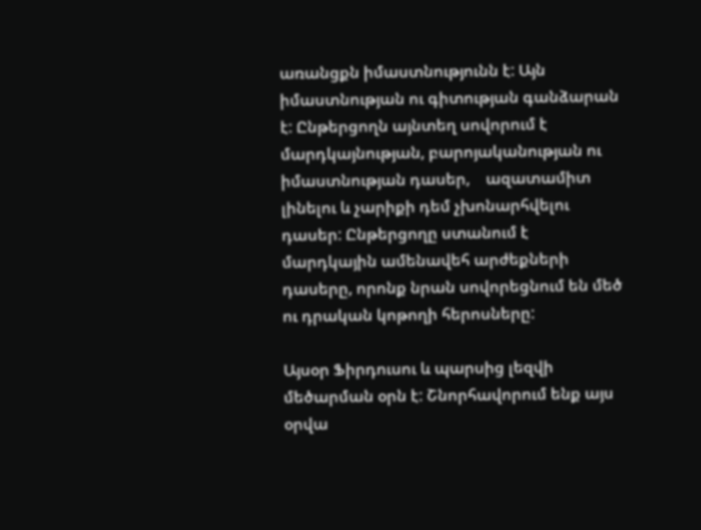առանցքն իմաստնությունն է: Այն իմաստնության ու գիտության գանձարան է: Ընթերցողն այնտեղ սովորում է մարդկայնության, բարոյականության ու իմաստնության դասեր,    ազատամիտ լինելու և չարիքի դեմ չխոնարհվելու դասեր: Ընթերցողը ստանում է մարդկային ամենավեհ արժեքների դասերը, որոնք նրան սովորեցնում են մեծ ու դրական կոթողի հերոսները:

Այսօր Ֆիրդուսու և պարսից լեզվի մեծարման օրն է: Շնորհավորում ենք այս օրվա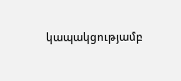կապակցությամբ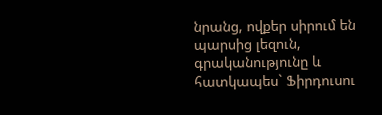նրանց, ովքեր սիրում են պարսից լեզուն, գրականությունը և հատկապես` Ֆիրդուսու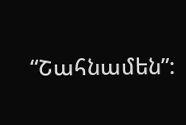“Շահնամեն”: